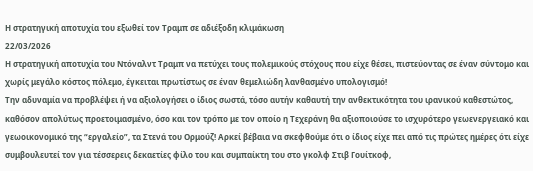Η στρατηγική αποτυχία του εξωθεί τον Τραμπ σε αδιέξοδη κλιμάκωση
22/03/2026
Η στρατηγική αποτυχία του Ντόναλντ Τραμπ να πετύχει τους πολεμικούς στόχους που είχε θέσει, πιστεύοντας σε έναν σύντομο και χωρίς μεγάλο κόστος πόλεμο, έγκειται πρωτίστως σε έναν θεμελιώδη λανθασμένο υπολογισμό!
Την αδυναμία να προβλέψει ή να αξιολογήσει ο ίδιος σωστά, τόσο αυτήν καθαυτή την ανθεκτικότητα του ιρανικού καθεστώτος, καθόσον απολύτως προετοιμασμένο, όσο και τον τρόπο με τον οποίο η Τεχεράνη θα αξιοποιούσε το ισχυρότερο γεωενεργειακό και γεωοικονομικό της “εργαλείο”, τα Στενά του Ορμούζ! Αρκεί βέβαια να σκεφθούμε ότι ο ίδιος είχε πει από τις πρώτες ημέρες ότι είχε συμβουλευτεί τον για τέσσερεις δεκαετίες φίλο του και συμπαίκτη του στο γκολφ Στιβ Γουίτκοφ,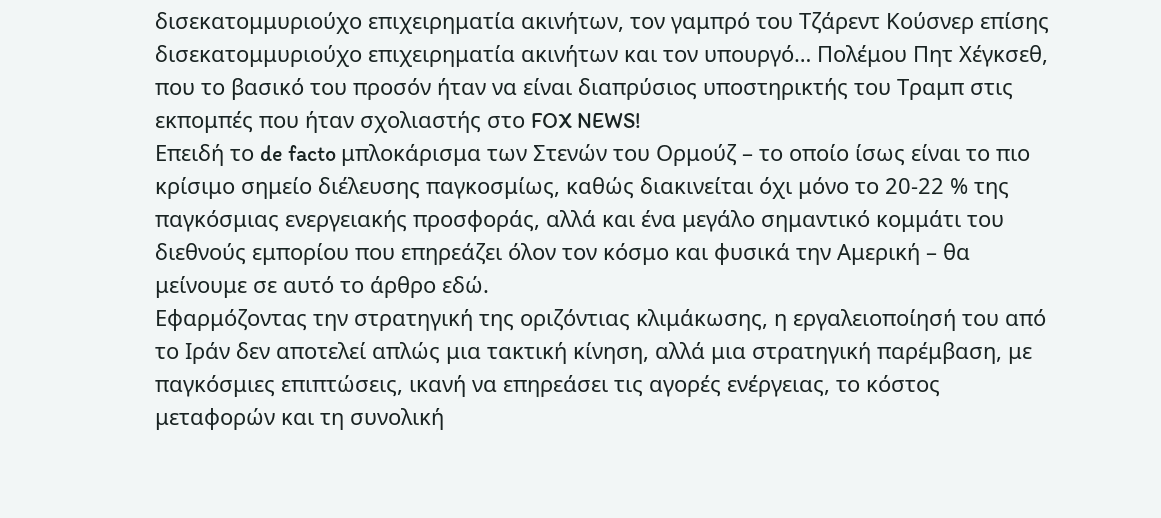δισεκατομμυριούχο επιχειρηματία ακινήτων, τον γαμπρό του Τζάρεντ Κούσνερ επίσης δισεκατομμυριούχο επιχειρηματία ακινήτων και τον υπουργό… Πολέμου Πητ Χέγκσεθ, που το βασικό του προσόν ήταν να είναι διαπρύσιος υποστηρικτής του Τραμπ στις εκπομπές που ήταν σχολιαστής στο FOX NEWS!
Επειδή το de facto μπλοκάρισμα των Στενών του Ορμούζ – το οποίο ίσως είναι το πιο κρίσιμο σημείο διέλευσης παγκοσμίως, καθώς διακινείται όχι μόνο το 20-22 % της παγκόσμιας ενεργειακής προσφοράς, αλλά και ένα μεγάλο σημαντικό κομμάτι του διεθνούς εμπορίου που επηρεάζει όλον τον κόσμο και φυσικά την Αμερική – θα μείνουμε σε αυτό το άρθρο εδώ.
Εφαρμόζοντας την στρατηγική της οριζόντιας κλιμάκωσης, η εργαλειοποίησή του από το Ιράν δεν αποτελεί απλώς μια τακτική κίνηση, αλλά μια στρατηγική παρέμβαση, με παγκόσμιες επιπτώσεις, ικανή να επηρεάσει τις αγορές ενέργειας, το κόστος μεταφορών και τη συνολική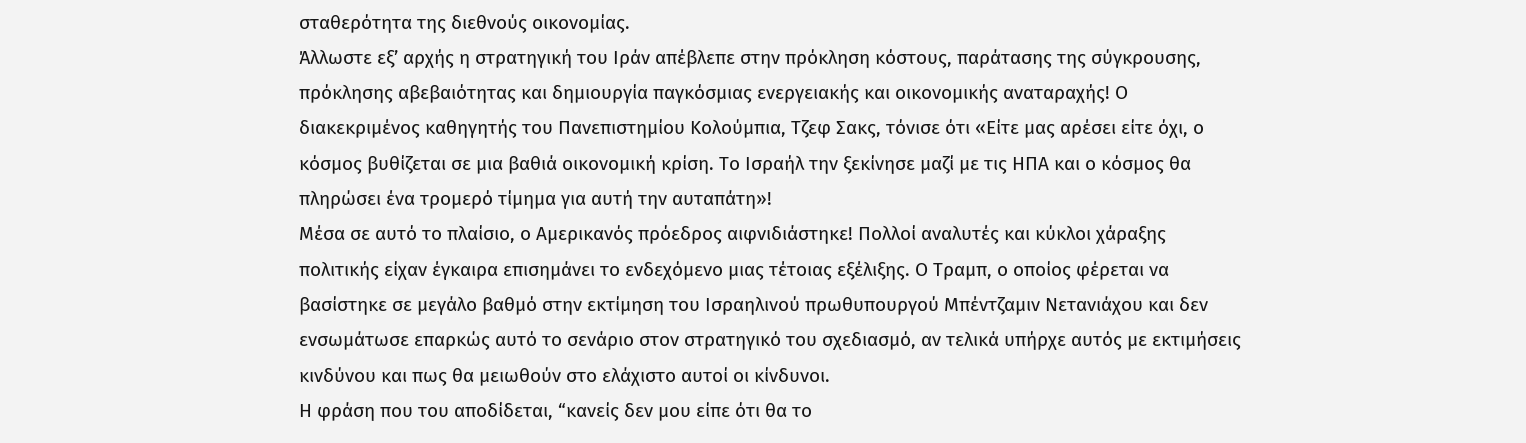σταθερότητα της διεθνούς οικονομίας.
Άλλωστε εξ’ αρχής η στρατηγική του Ιράν απέβλεπε στην πρόκληση κόστους, παράτασης της σύγκρουσης, πρόκλησης αβεβαιότητας και δημιουργία παγκόσμιας ενεργειακής και οικονομικής αναταραχής! Ο διακεκριμένος καθηγητής του Πανεπιστημίου Κολούμπια, Τζεφ Σακς, τόνισε ότι «Είτε μας αρέσει είτε όχι, ο κόσμος βυθίζεται σε μια βαθιά οικονομική κρίση. Το Ισραήλ την ξεκίνησε μαζί με τις ΗΠΑ και ο κόσμος θα πληρώσει ένα τρομερό τίμημα για αυτή την αυταπάτη»!
Μέσα σε αυτό το πλαίσιο, ο Αμερικανός πρόεδρος αιφνιδιάστηκε! Πολλοί αναλυτές και κύκλοι χάραξης πολιτικής είχαν έγκαιρα επισημάνει το ενδεχόμενο μιας τέτοιας εξέλιξης. Ο Τραμπ, ο οποίος φέρεται να βασίστηκε σε μεγάλο βαθμό στην εκτίμηση του Ισραηλινού πρωθυπουργού Μπέντζαμιν Νετανιάχου και δεν ενσωμάτωσε επαρκώς αυτό το σενάριο στον στρατηγικό του σχεδιασμό, αν τελικά υπήρχε αυτός με εκτιμήσεις κινδύνου και πως θα μειωθούν στο ελάχιστο αυτοί οι κίνδυνοι.
Η φράση που του αποδίδεται, “κανείς δεν μου είπε ότι θα το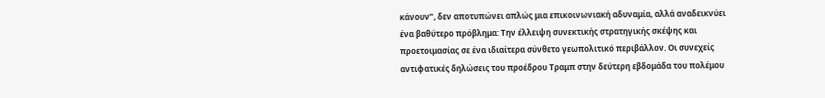κάνουν”, δεν αποτυπώνει απλώς μια επικοινωνιακή αδυναμία, αλλά αναδεικνύει ένα βαθύτερο πρόβλημα: Την έλλειψη συνεκτικής στρατηγικής σκέψης και προετοιμασίας σε ένα ιδιαίτερα σύνθετο γεωπολιτικό περιβάλλον. Οι συνεχείς αντιφατικές δηλώσεις του προέδρου Τραμπ στην δεύτερη εβδομάδα του πολέμου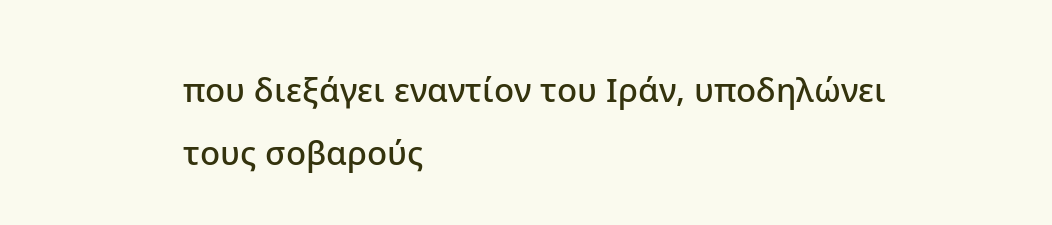που διεξάγει εναντίον του Ιράν, υποδηλώνει τους σοβαρούς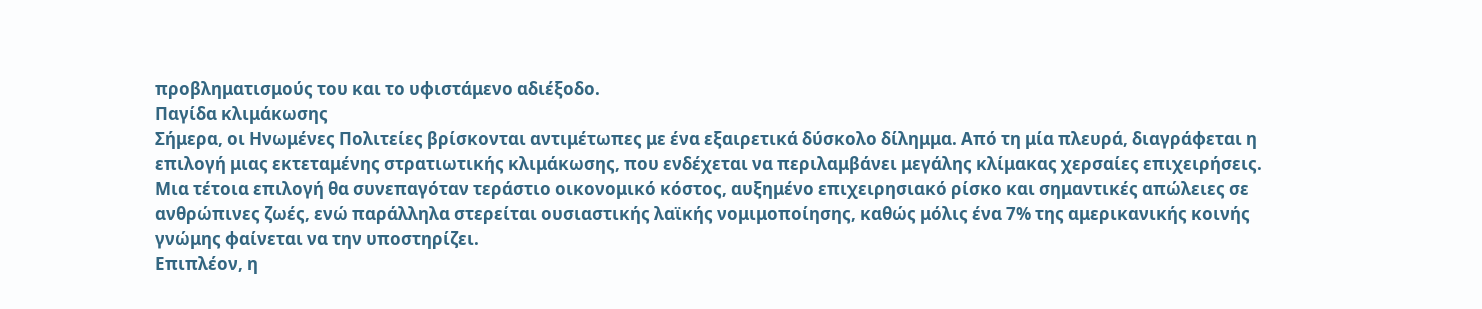προβληματισμούς του και το υφιστάμενο αδιέξοδο.
Παγίδα κλιμάκωσης
Σήμερα, οι Ηνωμένες Πολιτείες βρίσκονται αντιμέτωπες με ένα εξαιρετικά δύσκολο δίλημμα. Από τη μία πλευρά, διαγράφεται η επιλογή μιας εκτεταμένης στρατιωτικής κλιμάκωσης, που ενδέχεται να περιλαμβάνει μεγάλης κλίμακας χερσαίες επιχειρήσεις. Μια τέτοια επιλογή θα συνεπαγόταν τεράστιο οικονομικό κόστος, αυξημένο επιχειρησιακό ρίσκο και σημαντικές απώλειες σε ανθρώπινες ζωές, ενώ παράλληλα στερείται ουσιαστικής λαϊκής νομιμοποίησης, καθώς μόλις ένα 7% της αμερικανικής κοινής γνώμης φαίνεται να την υποστηρίζει.
Επιπλέον, η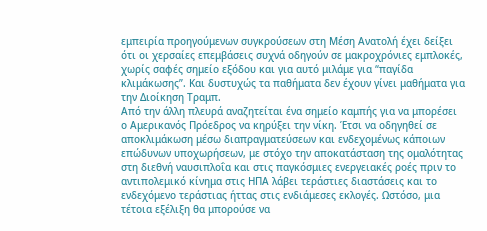εμπειρία προηγούμενων συγκρούσεων στη Μέση Ανατολή έχει δείξει ότι οι χερσαίες επεμβάσεις συχνά οδηγούν σε μακροχρόνιες εμπλοκές, χωρίς σαφές σημείο εξόδου και για αυτό μιλάμε για “παγίδα κλιμάκωσης”. Και δυστυχώς τα παθήματα δεν έχουν γίνει μαθήματα για την Διοίκηση Τραμπ.
Από την άλλη πλευρά αναζητείται ένα σημείο καμπής για να μπορέσει ο Αμερικανός Πρόεδρος να κηρύξει την νίκη. Έτσι να οδηγηθεί σε αποκλιμάκωση μέσω διαπραγματεύσεων και ενδεχομένως κάποιων επώδυνων υποχωρήσεων, με στόχο την αποκατάσταση της ομαλότητας στη διεθνή ναυσιπλοΐα και στις παγκόσμιες ενεργειακές ροές πριν το αντιπολεμικό κίνημα στις ΗΠΑ λάβει τεράστιες διαστάσεις και το ενδεχόμενο τεράστιας ήττας στις ενδιάμεσες εκλογές. Ωστόσο, μια τέτοια εξέλιξη θα μπορούσε να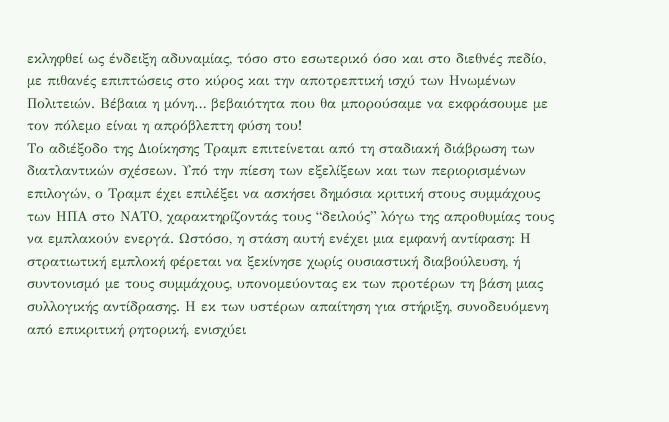εκληφθεί ως ένδειξη αδυναμίας, τόσο στο εσωτερικό όσο και στο διεθνές πεδίο, με πιθανές επιπτώσεις στο κύρος και την αποτρεπτική ισχύ των Ηνωμένων Πολιτειών. Βέβαια η μόνη… βεβαιότητα που θα μπορούσαμε να εκφράσουμε με τον πόλεμο είναι η απρόβλεπτη φύση του!
Το αδιέξοδο της Διοίκησης Τραμπ επιτείνεται από τη σταδιακή διάβρωση των διατλαντικών σχέσεων. Υπό την πίεση των εξελίξεων και των περιορισμένων επιλογών, ο Τραμπ έχει επιλέξει να ασκήσει δημόσια κριτική στους συμμάχους των ΗΠΑ στο ΝΑΤΟ, χαρακτηρίζοντάς τους “δειλούς” λόγω της απροθυμίας τους να εμπλακούν ενεργά. Ωστόσο, η στάση αυτή ενέχει μια εμφανή αντίφαση: Η στρατιωτική εμπλοκή φέρεται να ξεκίνησε χωρίς ουσιαστική διαβούλευση, ή συντονισμό με τους συμμάχους, υπονομεύοντας εκ των προτέρων τη βάση μιας συλλογικής αντίδρασης. Η εκ των υστέρων απαίτηση για στήριξη, συνοδευόμενη από επικριτική ρητορική, ενισχύει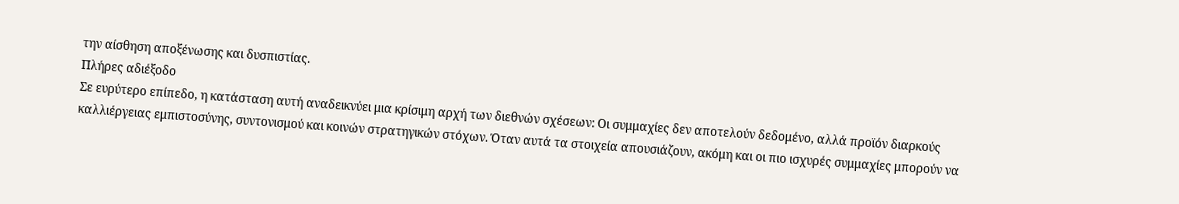την αίσθηση αποξένωσης και δυσπιστίας.
Πλήρες αδιέξοδο
Σε ευρύτερο επίπεδο, η κατάσταση αυτή αναδεικνύει μια κρίσιμη αρχή των διεθνών σχέσεων: Οι συμμαχίες δεν αποτελούν δεδομένο, αλλά προϊόν διαρκούς καλλιέργειας εμπιστοσύνης, συντονισμού και κοινών στρατηγικών στόχων. Όταν αυτά τα στοιχεία απουσιάζουν, ακόμη και οι πιο ισχυρές συμμαχίες μπορούν να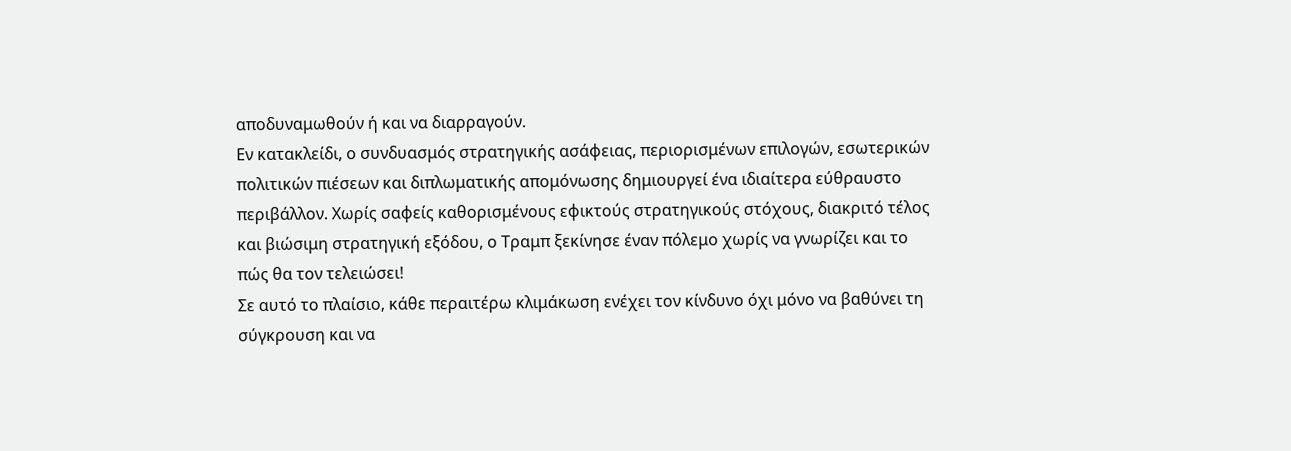αποδυναμωθούν ή και να διαρραγούν.
Εν κατακλείδι, ο συνδυασμός στρατηγικής ασάφειας, περιορισμένων επιλογών, εσωτερικών πολιτικών πιέσεων και διπλωματικής απομόνωσης δημιουργεί ένα ιδιαίτερα εύθραυστο περιβάλλον. Χωρίς σαφείς καθορισμένους εφικτούς στρατηγικούς στόχους, διακριτό τέλος και βιώσιμη στρατηγική εξόδου, ο Τραμπ ξεκίνησε έναν πόλεμο χωρίς να γνωρίζει και το πώς θα τον τελειώσει!
Σε αυτό το πλαίσιο, κάθε περαιτέρω κλιμάκωση ενέχει τον κίνδυνο όχι μόνο να βαθύνει τη σύγκρουση και να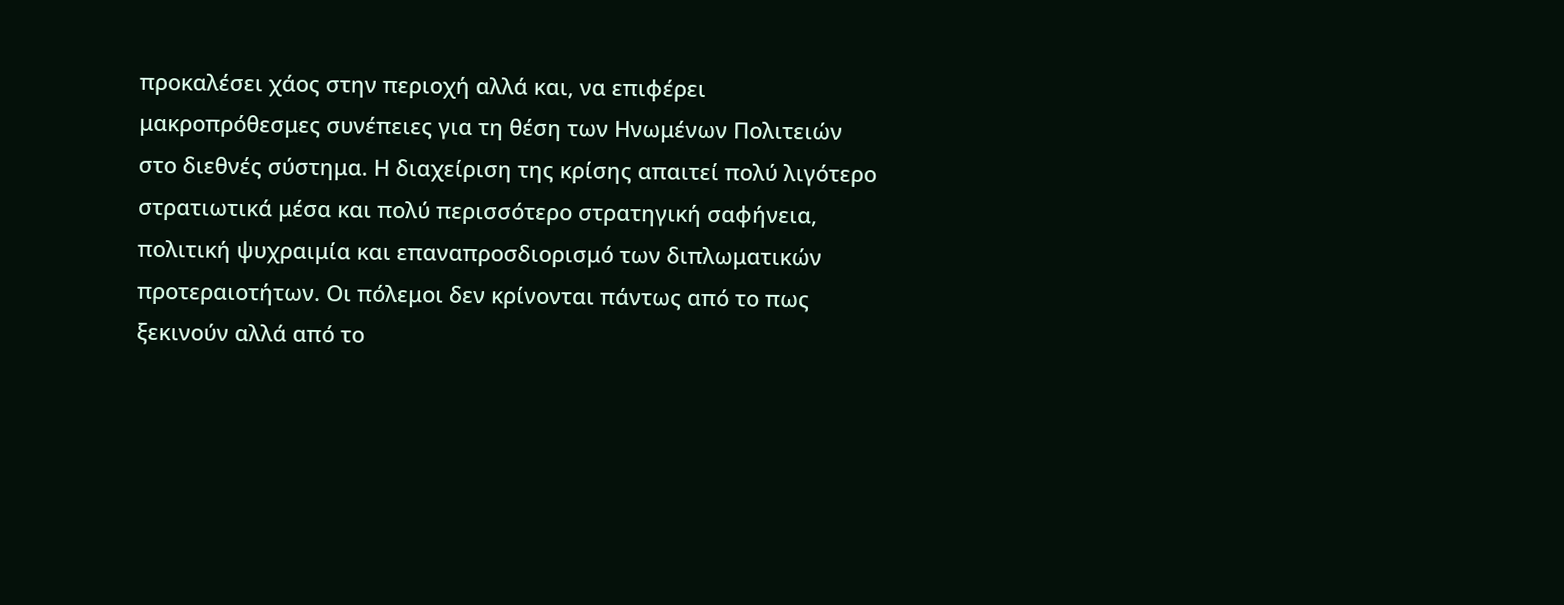προκαλέσει χάος στην περιοχή αλλά και, να επιφέρει μακροπρόθεσμες συνέπειες για τη θέση των Ηνωμένων Πολιτειών στο διεθνές σύστημα. Η διαχείριση της κρίσης απαιτεί πολύ λιγότερο στρατιωτικά μέσα και πολύ περισσότερο στρατηγική σαφήνεια, πολιτική ψυχραιμία και επαναπροσδιορισμό των διπλωματικών προτεραιοτήτων. Οι πόλεμοι δεν κρίνονται πάντως από το πως ξεκινούν αλλά από το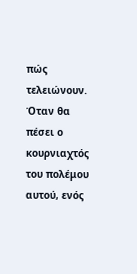πώς τελειώνουν.
Όταν θα πέσει ο κουρνιαχτός του πολέμου αυτού, ενός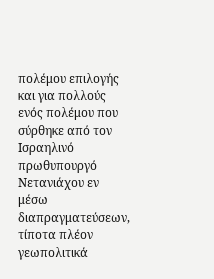πολέμου επιλογής και για πολλούς ενός πολέμου που σύρθηκε από τον Ισραηλινό πρωθυπουργό Νετανιάχου εν μέσω διαπραγματεύσεων, τίποτα πλέον γεωπολιτικά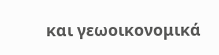και γεωοικονομικά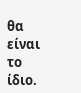θα είναι το ίδιο.